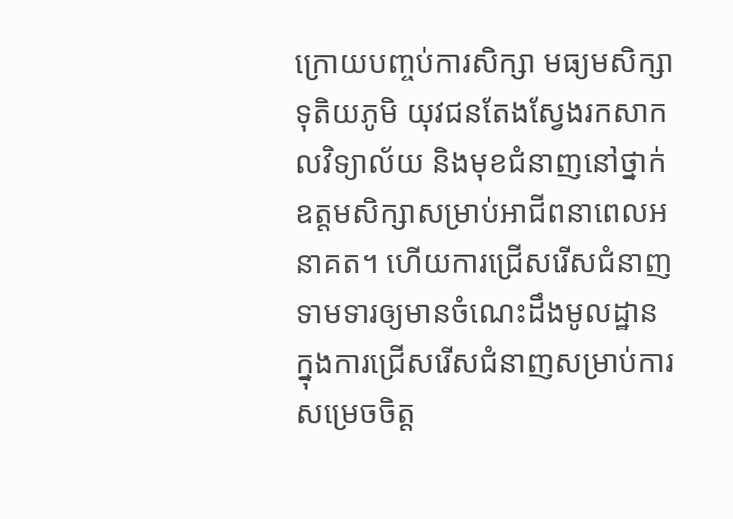ក្រោយបញ្ចប់ការសិក្សា មធ្យមសិក្សាទុតិយភូមិ យុវជនតែងស្វែងរកសាកលវិទ្យាល័យ និងមុខជំនាញនៅថ្នាក់ឧត្តមសិក្សាសម្រាប់អាជីពនាពេលអនាគត។ ហើយការជ្រើសរើសជំនាញទាមទារឲ្យមានចំណេះដឹងមូលដ្ឋាន ក្នុងការជ្រើសរើសជំនាញសម្រាប់ការសម្រេចចិត្ត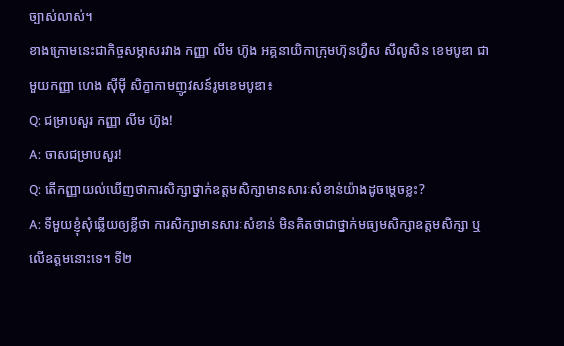ច្បាស់លាស់។
ខាងក្រោមនេះជាកិច្ចសម្ភាសរវាង កញ្ញា លីម ហ៊ូង អគ្គនាយិកាក្រុមហ៊ុនហ្វឺស សឹលូសិន ខេមបូឌា ជាមួយកញ្ញា ហេង ស៊ីម៉ី សិក្ខាកាមញូវសន៍រូមខេមបូឌា៖
Q: ជម្រាបសួរ កញ្ញា លីម ហ៊ូង!
A: ចាសជម្រាបសួរ!
Q: តើកញ្ញាយល់ឃើញថាការសិក្សាថ្នាក់ឧត្តមសិក្សាមានសារៈសំខាន់យ៉ាងដូចម្តេចខ្លះ?
A: ទីមួយខ្ញុំសុំឆ្លើយឲ្យខ្លីថា ការសិក្សាមានសារៈសំខាន់ មិនគិតថាជាថ្នាក់មធ្យមសិក្សាឧត្តមសិក្សា ឬលើឧត្តមនោះទេ។ ទី២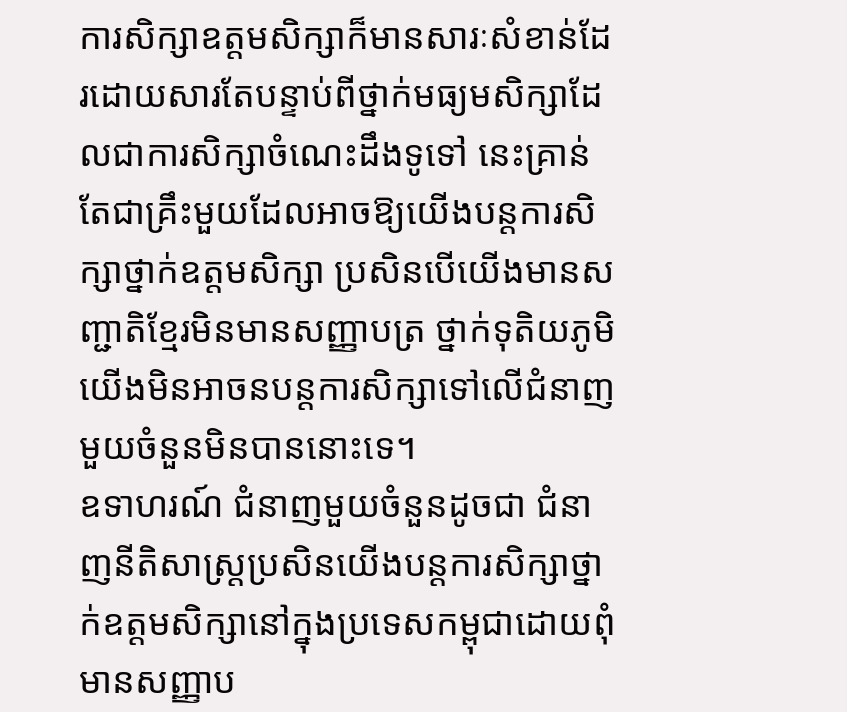ការសិក្សាឧត្តមសិក្សាក៏មានសារៈសំខាន់ដែរដោយសារតែបន្ទាប់ពីថ្នាក់មធ្យមសិក្សាដែលជាការសិក្សាចំណេះដឹងទូទៅ នេះគ្រាន់តែជាគ្រឹះមួយដែលអាចឱ្យយើងបន្តការសិក្សាថ្នាក់ឧត្តមសិក្សា ប្រសិនបើយើងមានសញ្ជាតិខ្មែរមិនមានសញ្ញាបត្រ ថ្នាក់ទុតិយភូមិយើងមិនអាចនបន្តការសិក្សាទៅលើជំនាញមួយចំនួនមិនបាននោះទេ។
ឧទាហរណ៍ ជំនាញមួយចំនួនដូចជា ជំនាញនីតិសាស្រ្តប្រសិនយើងបន្តការសិក្សាថ្នាក់ឧត្តមសិក្សានៅក្នុងប្រទេសកម្ពុជាដោយពុំមានសញ្ញាប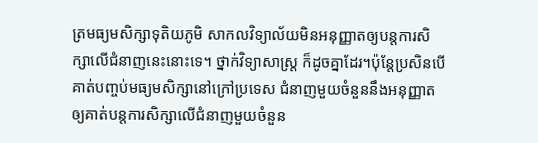ត្រមធ្យមសិក្សាទុតិយភូមិ សាកលវិទ្យាល័យមិនអនុញ្ញាតឲ្យបន្តការសិក្សាលើជំនាញនេះនោះទេ។ ថ្នាក់វិទ្យាសាស្រ្ត ក៏ដូចគ្នាដែរ។ប៉ុន្តែប្រសិនបើគាត់បញ្ចប់មធ្យមសិក្សានៅក្រៅប្រទេស ជំនាញមួយចំនួននឹងអនុញ្ញាតឲ្យគាត់បន្តការសិក្សាលើជំនាញមួយចំនួន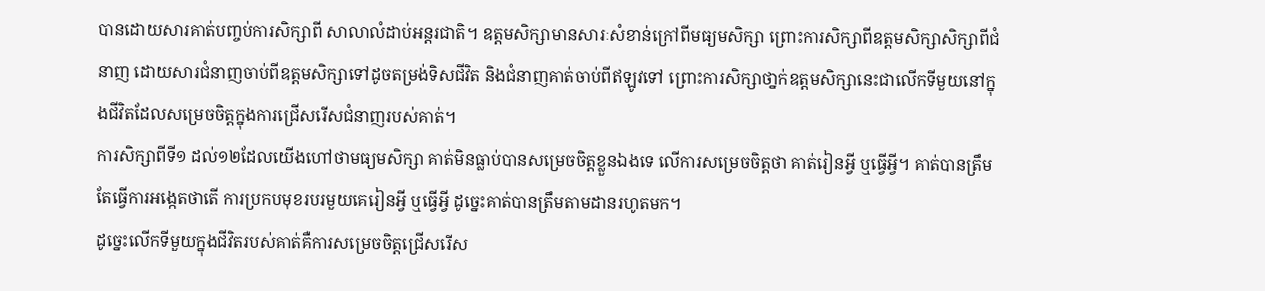បានដោយសារគាត់បញ្ចប់ការសិក្សាពី សាលាលំដាប់អន្តរជាតិ។ ឧត្តមសិក្សាមានសារៈសំខាន់ក្រៅពីមធ្យមសិក្សា ព្រោះការសិក្សាពីឧត្តមសិក្សាសិក្សាពីជំនាញ ដោយសារជំនាញចាប់ពីឧត្តមសិក្សាទៅដូចតម្រង់ទិសជីវិត និងជំនាញគាត់ចាប់ពីឥឡូវទៅ ព្រោះការសិក្សាថា្នក់ឧត្តមសិក្សានេះជាលើកទីមួយនៅក្នុងជីវិតដែលសម្រេចចិត្តក្នុងការជ្រើសរើសជំនាញរបស់គាត់។
ការសិក្សាពីទី១ ដល់១២ដែលយើងហៅថាមធ្យមសិក្សា គាត់មិនធ្លាប់បានសម្រេចចិត្តខ្លួនឯងទេ លើការសម្រេចចិត្តថា គាត់រៀនអ្វី ឬធ្វើអ្វី។ គាត់បានត្រឹមតែធ្វើការអង្កេតថាតើ ការប្រកបមុខរបរមួយគេរៀនអ្វី ឬធ្វើអ្វី ដូច្នេះគាត់បានត្រឹមតាមដានរហូតមក។
ដូច្នេះលើកទីមួយក្នុងជីវិតរបស់គាត់គឺការសម្រេចចិត្តជ្រើសរើស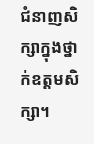ជំនាញសិក្សាក្នុងថ្នាក់ឧត្តមសិក្សា។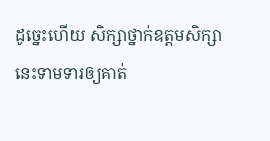ដូច្នេះហើយ សិក្សាថ្នាក់ឧត្តមសិក្សានេះទាមទារឲ្យគាត់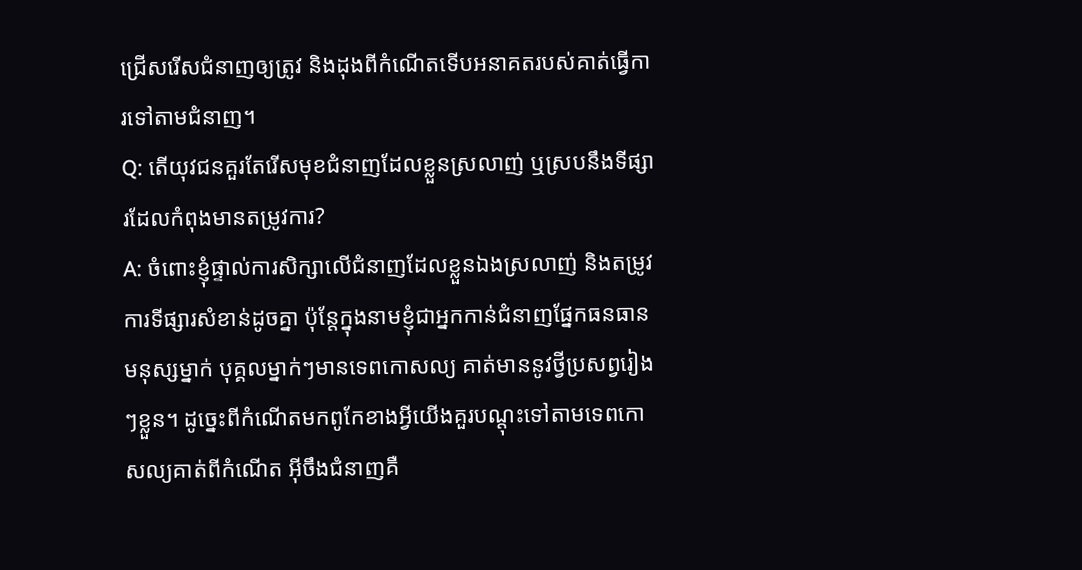ជ្រើសរើសជំនាញឲ្យត្រូវ និងដុងពីកំណើតទើបអនាគតរបស់គាត់ធ្វើការទៅតាមជំនាញ។
Q: តើយុវជនគួរតែរើសមុខជំនាញដែលខ្លួនស្រលាញ់ ឬស្របនឹងទីផ្សារដែលកំពុងមានតម្រូវការ?
A: ចំពោះខ្ញុំផ្ទាល់ការសិក្សាលើជំនាញដែលខ្លួនឯងស្រលាញ់ និងតម្រូវការទីផ្សារសំខាន់ដូចគ្នា ប៉ុន្តែក្នុងនាមខ្ញុំជាអ្នកកាន់ជំនាញផ្នែកធនធានមនុស្សម្នាក់ បុគ្គលម្នាក់ៗមានទេពកោសល្យ គាត់មាននូវថ្វីប្រសព្វរៀងៗខ្លួន។ ដូច្នេះពីកំណើតមកពូកែខាងអ្វីយើងគួរបណ្តុះទៅតាមទេពកោសល្យគាត់ពីកំណើត អ៊ីចឹងជំនាញគឺ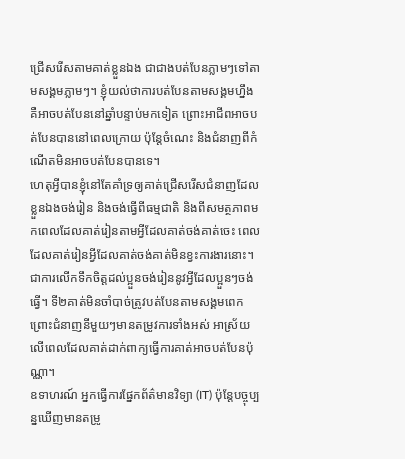ជ្រើសរើសតាមគាត់ខ្លួនឯង ជាជាងបត់បែនភ្លាមៗទៅតាមសង្គមភ្លាមៗ។ ខ្ញុំយល់ថាការបត់បែនតាមសង្គមហ្នឹង គឺអាចបត់បែននៅឆ្នាំបន្ទាប់មកទៀត ព្រោះអាជីពអាចបត់បែនបាននៅពេលក្រោយ ប៉ុន្តែចំណេះ និងជំនាញពីកំណើតមិនអាចបត់បែនបានទេ។
ហេតុអ្វីបានខ្ញុំនៅតែគាំទ្រឲ្យគាត់ជ្រើសរើសជំនាញដែលខ្លួនឯងចង់រៀន និងចង់ធ្វើពីធម្មជាតិ និងពីសមត្ថភាពមកពេលដែលគាត់រៀនតាមអ្វីដែលគាត់ចង់គាត់ចេះ ពេលដែលគាត់រៀនអ្វីដែលគាត់ចង់គាត់មិនខ្វះការងារនោះ។ ជាការលើកទឹកចិត្តដល់ប្អួនចង់រៀននូវអ្វីដែលប្អួនៗចង់ធ្វើ។ ទី២គាត់មិនចាំបាច់ត្រូវបត់បែនតាមសង្គមពេកព្រោះជំនាញនីមួយៗមានតម្រូវការទាំងអស់ អាស្រ័យលើពេលដែលគាត់ដាក់ពាក្យធ្វើការគាត់អាចបត់បែនប៉ុណ្ណា។
ឧទាហរណ៍ អ្នកធ្វើការផ្នែកព័ត៌មានវិទ្យា (IT) ប៉ុន្តែបច្ចុប្បន្នឃើញមានតម្រូ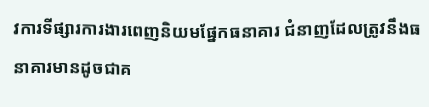វការទីផ្សារការងារពេញនិយមផ្នែកធនាគារ ជំនាញដែលត្រូវនឹងធនាគារមានដូចជាគ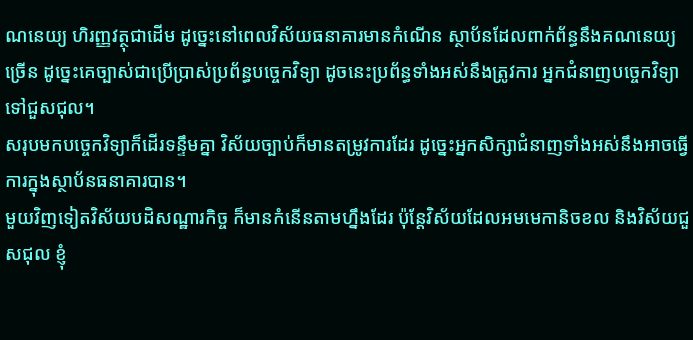ណនេយ្យ ហិរញ្ញវត្ថុជាដើម ដូច្នេះនៅពេលវិស័យធនាគារមានកំណើន ស្ថាប័នដែលពាក់ព័ន្ធនឹងគណនេយ្យច្រើន ដូច្នេះគេច្បាស់ជាប្រើប្រាស់ប្រព័ន្ធបច្ចេកវិទ្យា ដូចនេះប្រព័ន្ធទាំងអស់នឹងត្រូវការ អ្នកជំនាញបច្ចេកវិទ្យាទៅជួសជុល។
សរុបមកបច្ចេកវិទ្យាក៏ដើរទន្ទឹមគ្នា វិស័យច្បាប់ក៏មានតម្រូវការដែរ ដូច្នេះអ្នកសិក្សាជំនាញទាំងអស់នឹងអាចធ្វើការក្នុងស្ថាប័នធនាគារបាន។
មួយវិញទៀតវិស័យបដិសណ្ឋារកិច្ច ក៏មានកំនើនតាមហ្នឹងដែរ ប៉ុន្តែវិស័យដែលអមមេកានិចខល និងវិស័យជួសជុល ខ្ញុំ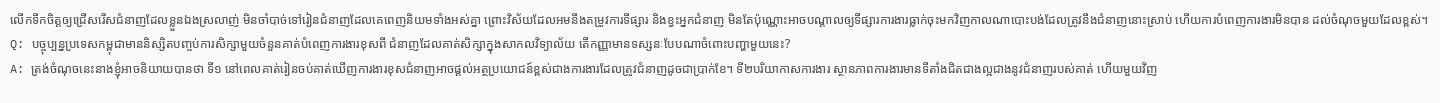លើកទឹកចិត្តឲ្យជ្រើសរើសជំនាញដែលខ្លួនឯងស្រលាញ់ មិនចាំបាច់ទៅរៀនជំនាញដែលគេពេញនិយមទាំងអស់គ្នា ព្រោះវិស័យដែលអមនឹងតម្រូវការទីផ្សារ និងខ្វះអ្នកជំនាញ មិនតែប៉ុណ្ណោះអាចបណ្តាលឲ្យទីផ្សារការងារធ្លាក់ចុះមកវិញកាលណាបោះបង់ដែលត្រូវនឹងជំនាញនោះស្រាប់ ហើយការបំពេញការងារមិនបាន ដល់ចំណុចមួយដែលខ្ពស់។
Q: បច្ចុប្បន្នប្រទេសកម្ពុជាមាននិស្សិតបញ្ចប់ការសិក្សាមួយចំនួនគាត់បំពេញការងារខុសពី ជំនាញដែលគាត់សិក្សាក្នុងសាកលវិទ្យាល័យ តើកញ្ញាមានទស្សនៈបែបណាចំពោះបញ្ហាមួយនេះ?
A: ត្រង់ចំណុចនេះនាងខ្ញុំអាចនិយាយបានថា ទី១ នៅពេលគាត់រៀនចប់គាត់ឃើញការងារខុសជំនាញអាចផ្តល់អត្ថប្រយោជន៍ខ្ពស់ជាងការងារដែលត្រូវជំនាញដូចជាប្រាក់ខែ។ ទី២បរិយាកាសការងារ ស្ថានភាពការងារមានទីតាំងជិតជាងល្អជាងនូវជំនាញរបស់គាត់ ហើយមួយវិញ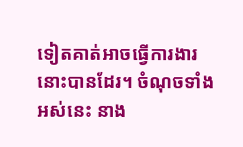ទៀតគាត់អាចធ្វើការងារនោះបានដែរ។ ចំណុចទាំងអស់នេះ នាង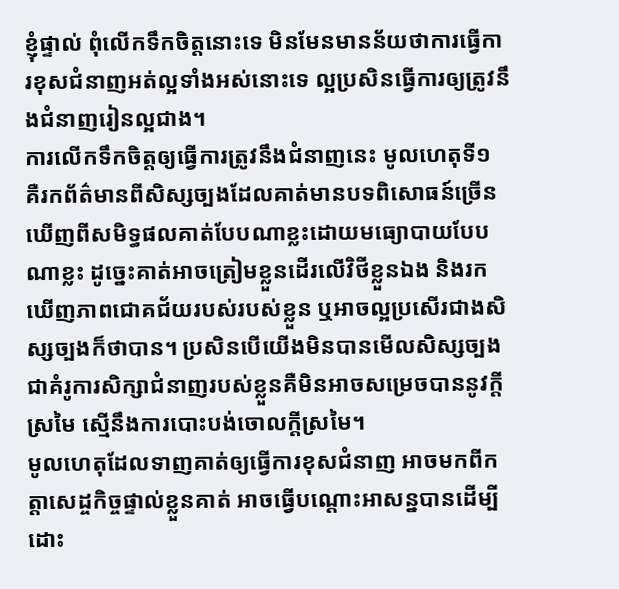ខ្ញុំផ្ទាល់ ពុំលើកទឹកចិត្តនោះទេ មិនមែនមានន័យថាការធ្វើការខុសជំនាញអត់ល្អទាំងអស់នោះទេ ល្អប្រសិនធ្វើការឲ្យត្រូវនឹងជំនាញរៀនល្អជាង។
ការលើកទឹកចិត្តឲ្យធ្វើការត្រូវនឹងជំនាញនេះ មូលហេតុទី១ គឺរកព័ត៌មានពីសិស្សច្បងដែលគាត់មានបទពិសោធន៍ច្រើន ឃើញពីសមិទ្ធផលគាត់បែបណាខ្លះដោយមធ្យោបាយបែបណាខ្លះ ដូច្នេះគាត់អាចត្រៀមខ្លួនដើរលើវិថីខ្លួនឯង និងរកឃើញភាពជោគជ័យរបស់របស់ខ្លួន ឬអាចល្អប្រសើរជាងសិស្សច្បងក៏ថាបាន។ ប្រសិនបើយើងមិនបានមើលសិស្សច្បងជាគំរូការសិក្សាជំនាញរបស់ខ្លួនគឺមិនអាចសម្រេចបាននូវក្តីស្រមៃ ស្មើនឹងការបោះបង់ចោលក្តីស្រមៃ។
មូលហេតុដែលទាញគាត់ឲ្យធ្វើការខុសជំនាញ អាចមកពីកត្តាសេដ្ចកិច្ចផ្ទាល់ខ្លួនគាត់ អាចធ្វើបណ្តោះអាសន្នបានដើម្បីដោះ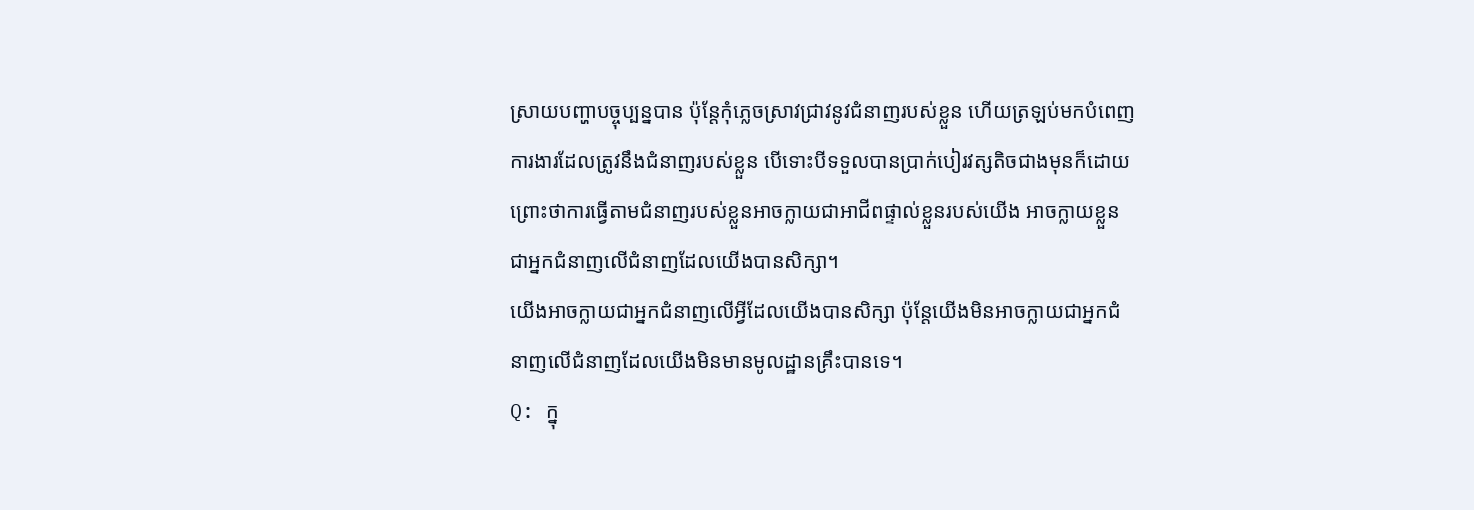ស្រាយបញ្ហាបច្ចុប្បន្នបាន ប៉ុន្តែកុំភ្លេចស្រាវជ្រាវនូវជំនាញរបស់ខ្លួន ហើយត្រឡប់មកបំពេញការងារដែលត្រូវនឹងជំនាញរបស់ខ្លួន បើទោះបីទទួលបានប្រាក់បៀរវត្សតិចជាងមុនក៏ដោយ ព្រោះថាការធ្វើតាមជំនាញរបស់ខ្លួនអាចក្លាយជាអាជីពផ្ទាល់ខ្លួនរបស់យើង អាចក្លាយខ្លួនជាអ្នកជំនាញលើជំនាញដែលយើងបានសិក្សា។
យើងអាចក្លាយជាអ្នកជំនាញលើអ្វីដែលយើងបានសិក្សា ប៉ុន្តែយើងមិនអាចក្លាយជាអ្នកជំនាញលើជំនាញដែលយើងមិនមានមូលដ្ឋានគ្រឹះបានទេ។
Q: ក្នុ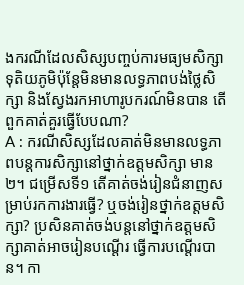ងករណីដែលសិស្សបញ្ចប់ការមធ្យមសិក្សាទុតិយភូមិប៉ុន្តែមិនមានលទ្ធភាពបង់ថ្លៃសិក្សា និងស្វែងរកអាហារូបករណ៍មិនបាន តើពួកគាត់គួរធ្វើបែបណា?
A : ករណីសិស្សដែលគាត់មិនមានលទ្ធភាពបន្តការសិក្សានៅថ្នាក់ឧត្តមសិក្សា មាន២។ ជម្រើសទី១ តើគាត់ចង់រៀនជំនាញសម្រាប់រកការងារធ្វើ? ឬចង់រៀនថ្នាក់ឧត្តមសិក្សា? ប្រសិនគាត់ចង់បន្តនៅថ្នាក់ឧត្តមសិក្សាគាត់អាចរៀនបណ្តើរ ធ្វើការបណ្តើរបាន។ កា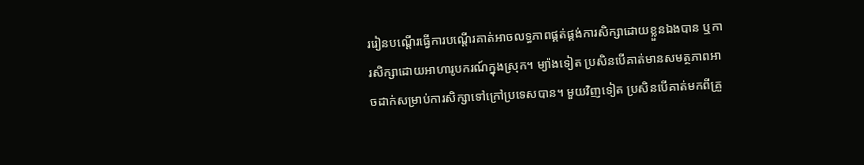ររៀនបណ្តើរធ្វើការបណ្តើរគាត់អាចលទ្ធភាពផ្គត់ផ្គង់ការសិក្សាដោយខ្លួនឯងបាន ឬការសិក្សាដោយអាហារូបករណ៍ក្នុងស្រុក។ ម្យ៉ាងទៀត ប្រសិនបើគាត់មានសមត្ថភាពអាចដាក់សម្រាប់ការសិក្សាទៅក្រៅប្រទេសបាន។ មួយវិញទៀត ប្រសិនបើគាត់មកពីគ្រួ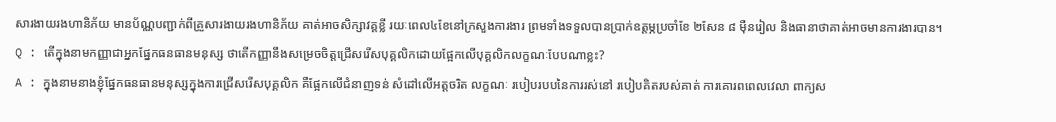សារងាយរងហានិភ័យ មានប័ណ្ណបញ្ជាក់ពីគ្រួសារងាយរងហានិភ័យ គាត់អាចសិក្សាវគ្គខ្លី រយៈពេល៤ខែនៅក្រសួងការងារ ព្រមទាំងទទួលបានប្រាក់ឧត្តម្ភប្រចាំខែ ២សែន ៨ ម៉ឺនរៀល និងធានាថាគាត់អាចមានការងារបាន។
Q : តើក្នុងនាមកញ្ញាជាអ្នកផ្នែកធនធានមនុស្ស ថាតើកញ្ញានឹងសម្រេចចិត្តជ្រើសរើសបុគ្គលិកដោយផ្អែកលើបុគ្គលិកលក្ខណៈបែបណាខ្លះ?
A : ក្នុងនាមនាងខ្ញុំផ្នែកធនធានមនុស្សក្នុងការជ្រើសរើសបុគ្គលិក គឺផ្អែកលើជំនាញទន់ សំដៅលើអត្តចរិត លក្ខណៈ របៀបរបបនៃការរស់នៅ របៀបគិតរបស់គាត់ ការគោរពពេលវេលា ពាក្យស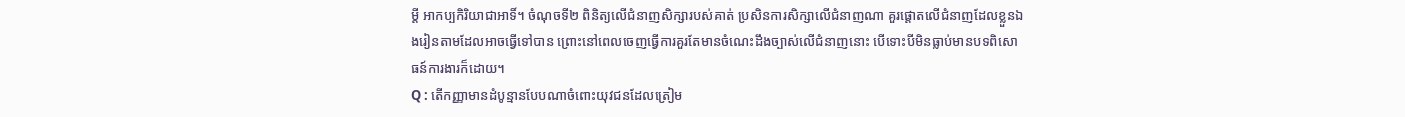ម្តី អាកប្បកិរិយាជាអាទិ៍។ ចំណុចទី២ ពិនិត្យលើជំនាញសិក្សារបស់គាត់ ប្រសិនការសិក្សាលើជំនាញណា គួរផ្តោតលើជំនាញដែលខ្លួនឯងរៀនតាមដែលអាចធ្វើទៅបាន ព្រោះនៅពេលចេញធ្វើការគួរតែមានចំណេះដឹងច្បាស់លើជំនាញនោះ បើទោះបីមិនធ្លាប់មានបទពិសោធន៍ការងារក៏ដោយ។
Q : តើកញ្ញាមានដំបូន្មានបែបណាចំពោះយុវជនដែលត្រៀម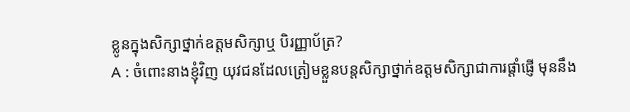ខ្លូនក្នុងសិក្សាថ្នាក់ឧត្តមសិក្សាឬ បិរញ្ញាប័ត្រ?
A : ចំពោះនាងខ្ញុំវិញ យុវជនដែលត្រៀមខ្លួនបន្តសិក្សាថ្នាក់ឧត្តមសិក្សាជាការផ្តាំផ្ញើ មុននឹង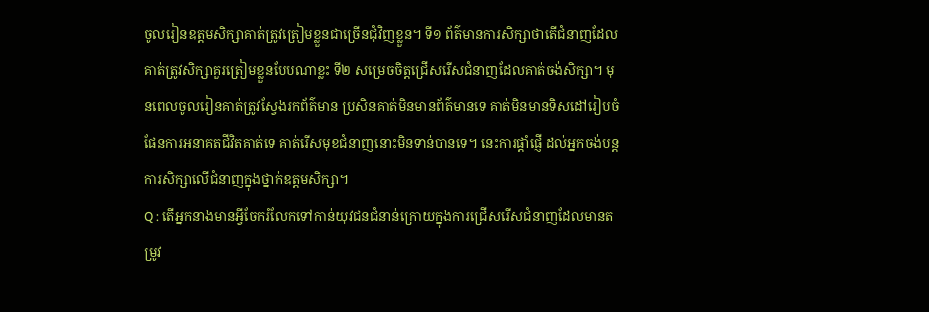ចូលរៀនឧត្តមសិក្សាគាត់ត្រូវត្រៀមខ្លួនជាច្រើនជុំវិញខ្លួន។ ទី១ ព័ត៌មានការសិក្សាថាតើជំនាញដែលគាត់ត្រូវសិក្សាគួរត្រៀមខ្លួនបែបណាខ្លះ ទី២ សម្រេចចិត្តជ្រើសរើសជំនាញដែលគាត់ចង់សិក្សា។ មុនពេលចូលរៀនគាត់ត្រូវស្វែងរកព័ត៌មាន ប្រសិនគាត់មិនមានព័ត៌មានទេ គាត់មិនមានទិសដៅរៀបចំផែនការអនាគតជីវិតគាត់ទេ គាត់រើសមុខជំនាញនោះមិនទាន់បានទេ។ នេះការផ្តាំផ្ញើ ដល់អ្នកចង់បន្តការសិក្សាលើជំនាញក្នុងថ្នាក់ឧត្តមសិក្សា។
Q : តើអ្នកនាងមានអ្វីចែករំលែកទៅកាន់យុវជនជំនាន់ក្រោយក្នុងការជ្រើសរើសជំនាញដែលមានតម្រូវ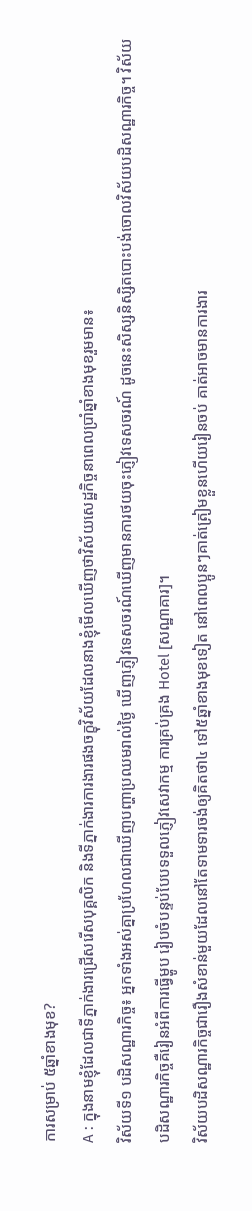ការសម្រាប់ ៥ឆ្នាំខាងមុខ?
A : ក្នុងនាមខ្ញុំដែលជាទីភ្នាក់ងារជ្រើសរើសបុគ្គលិក និងទីភ្នាក់ងារការងារផងចក្ខុវិស័យដែលនាងខ្ញុំមើលឃើញថាវិស័យសេដ្ឋកិច្ចនាពេលប្រាំឆ្នាំខាងមុខរួមមាន៖
វិស័យទី១ បដិសណ្ឋារកិច្ច៖ អ្នកទាំងអស់គ្នាប្រហែលជាឃើញបញ្ហាប្រឈមរាល់ថ្ងៃ ឃើញភ្ញៀវទេសចរណ៍ឃើញមានការថយចុះភ្ញៀវទេសចរណ៍ ដូចនេះសិស្សនិស្សិតបោះបង់ចោលវិស័យបដិសណ្ឋារកិច្ច។ វិស័យបដិសណ្ឋារកិច្ចគឺរៀនអំពីការធ្វើម្ហូប រៀបចំបន្ទប់បែបទទួលភ្ញៀវសេវាកម្ម ការគ្រប់គ្រង Hotel [សណ្ឋាគារ]។
វិស័យបដិសណ្ឋារកិច្ចជារឿងសំខាន់មួយដែលនៅតែទាមទារចង់ឲ្យគិតថា៤ ទៅ៥ឆ្នាំខាងមុខទៀត នៅពេលប្អូនៗគាត់ត្រៀមខ្លួនហើយរៀនចប់ គាត់អាចមានការងារ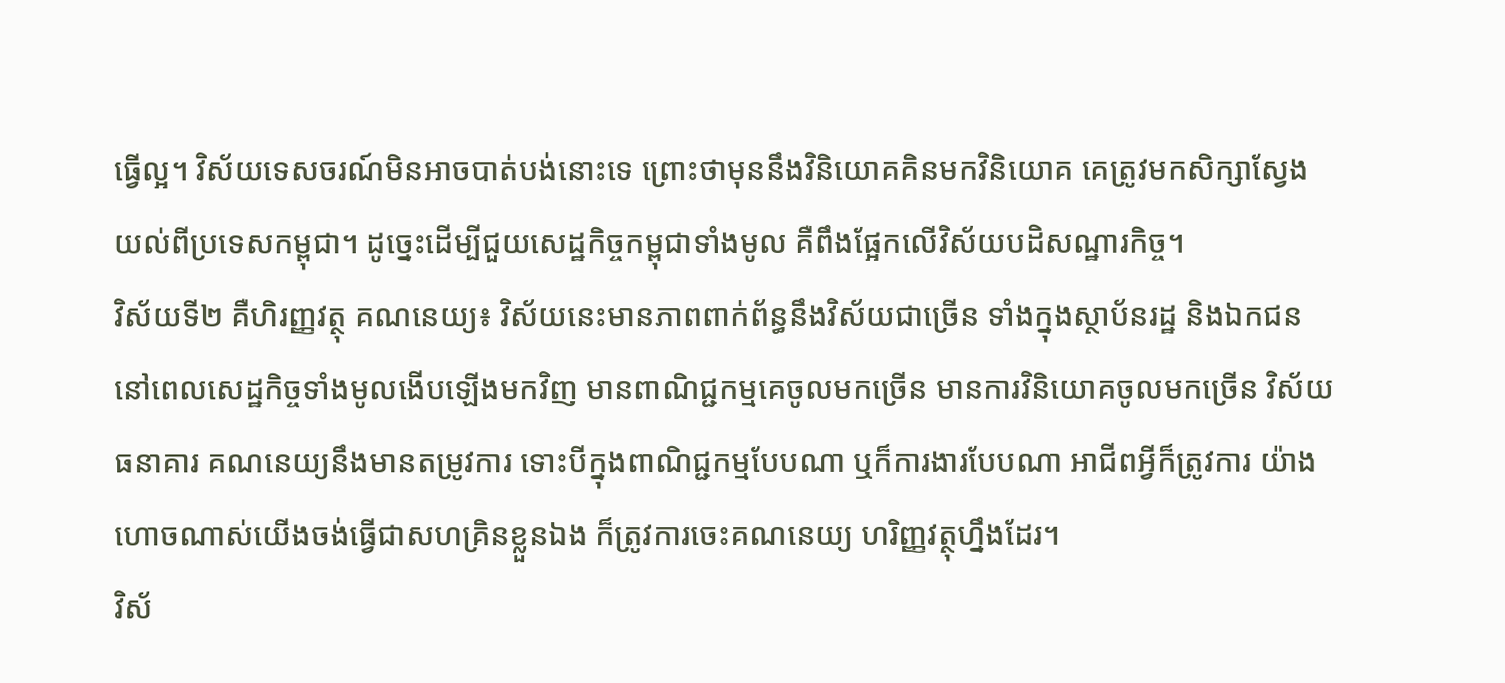ធ្វើល្អ។ វិស័យទេសចរណ៍មិនអាចបាត់បង់នោះទេ ព្រោះថាមុននឹងវិនិយោគគិនមកវិនិយោគ គេត្រូវមកសិក្សាស្វែងយល់ពីប្រទេសកម្ពុជា។ ដូច្នេះដើម្បីជួយសេដ្ឋកិច្ចកម្ពុជាទាំងមូល គឺពឹងផ្អែកលើវិស័យបដិសណ្ឋារកិច្ច។
វិស័យទី២ គឺហិរញ្ញវត្ថុ គណនេយ្យ៖ វិស័យនេះមានភាពពាក់ព័ន្ធនឹងវិស័យជាច្រើន ទាំងក្នុងស្ថាប័នរដ្ឋ និងឯកជន នៅពេលសេដ្ឋកិច្ចទាំងមូលងើបឡើងមកវិញ មានពាណិជ្ជកម្មគេចូលមកច្រើន មានការវិនិយោគចូលមកច្រើន វិស័យធនាគារ គណនេយ្យនឹងមានតម្រូវការ ទោះបីក្នុងពាណិជ្ជកម្មបែបណា ឬក៏ការងារបែបណា អាជីពអ្វីក៏ត្រូវការ យ៉ាងហោចណាស់យើងចង់ធ្វើជាសហគ្រិនខ្លួនឯង ក៏ត្រូវការចេះគណនេយ្យ ហរិញ្ញវត្ថុហ្នឹងដែរ។
វិស័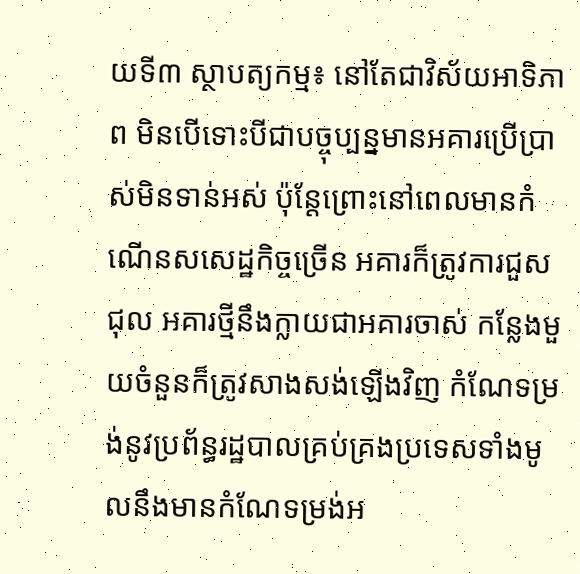យទី៣ ស្ថាបត្យកម្ម៖ នៅតែជាវិស័យអាទិភាព មិនបើទោះបីជាបច្ចុប្បន្នមានអគារប្រើប្រាស់មិនទាន់អស់ ប៉ុន្តែព្រោះនៅពេលមានកំណើនសសេដ្ឋកិច្ចច្រើន អគារក៏ត្រូវការជួសជុល អគារថ្មីនឹងក្លាយជាអគារចាស់ កន្លែងមួយចំនួនក៏ត្រូវសាងសង់ឡើងវិញ កំណែទម្រង់នូវប្រព័ន្ធរដ្ឋបាលគ្រប់គ្រងប្រទេសទាំងមូលនឹងមានកំណែទម្រង់អ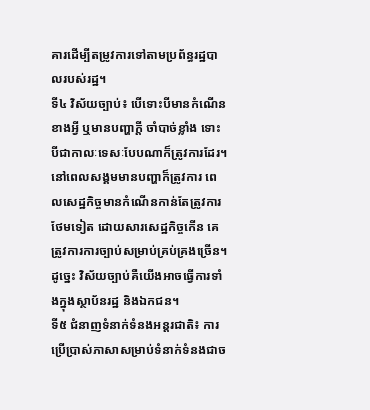គារដើម្បីតម្រូវការទៅតាមប្រព័ន្ធរដ្ឋបាលរបស់រដ្ឋ។
ទី៤ វិស័យច្បាប់៖ បើទោះបីមានកំណើនខាងអ្វី ឬមានបញ្ហាក្តី ចាំបាច់ខ្លាំង ទោះបីជាកាលៈទេសៈបែបណាក៏ត្រូវការដែរ។ នៅពេលសង្គមមានបញ្ហាក៏ត្រូវការ ពេលសេដ្ឋកិច្ចមានកំណើនកាន់តែត្រូវការថែមទៀត ដោយសារសេដ្ឋកិច្ចកើន គេត្រូវការការច្បាប់សម្រាប់គ្រប់គ្រងច្រើន។ ដូច្នេះ វិស័យច្បាប់គឺយើងអាចធ្វើការទាំងក្នុងស្ថាប័នរដ្ឋ និងឯកជន។
ទី៥ ជំនាញទំនាក់ទំនងអន្តរជាតិ៖ ការប្រើប្រាស់ភាសាសម្រាប់ទំនាក់ទំនងជាច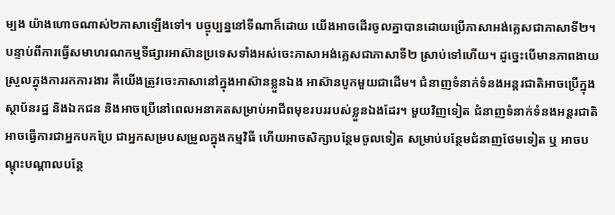ម្បង យ៉ាងហោចណាស់២ភាសាឡើងទៅ។ បច្ចុប្បន្ននៅទីណាក៏ដោយ យើងអាចដើរចូលគ្នាបានដោយប្រើភាសាអង់គ្លេសជាភាសាទី២។ បន្ទាប់ពីការធ្វើសមាហរណកម្មទីផ្សារអាស៊ានប្រទេសទាំងអស់ចេះភាសាអង់គ្លេសជាភាសាទី២ ស្រាប់ទៅហើយ។ ដូច្នេះបើមានភាពងាយស្រួលក្នុងការរកការងារ គឺយើងត្រូវចេះភាសានៅក្នុងអាស៊ានខ្លួនឯង អាស៊ានបូកមួយជាដើម។ ជំនាញទំនាក់ទំនងអន្តរជាតិអាចប្រើក្នុងស្ថាប័នរដ្ឋ និងឯកជន និងអាចប្រើនៅពេលអនាគតសម្រាប់អាជីពមុខរបររបស់ខ្លួនឯងដែរ។ មួយវិញទៀត ជំនាញទំនាក់ទំនងអន្តរជាតិ អាចធ្វើការជាអ្នកបកប្រែ ជាអ្នកសម្របសម្រួលក្នុងកម្មវិធី ហើយអាចសិក្សាបន្ថែមចូលទៀត សម្រាប់បន្ថែមជំនាញថែមទៀត ឬ អាចបណ្តុះបណ្តាលបន្ថែ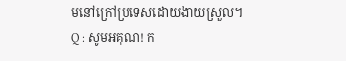មនៅក្រៅប្រទេសដោយងាយស្រួល។
Q : សូមអគុណ! ក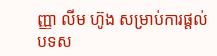ញ្ញា លីម ហ៊ូង សម្រាប់ការផ្តល់បទស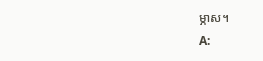ម្ភាស។
A: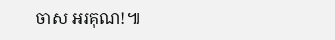ចាស អរគុណ!៕